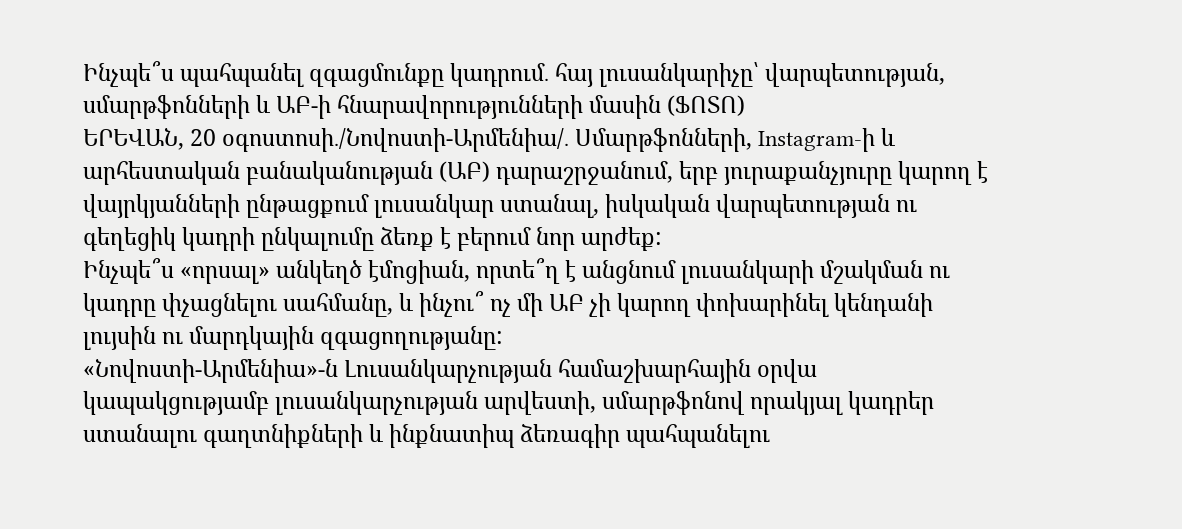Ինչպե՞ս պահպանել զգացմունքը կադրում․ հայ լուսանկարիչը՝ վարպետության, սմարթֆոնների և ԱԲ-ի հնարավորությունների մասին (ՖՈՏՈ)
ԵՐԵՎԱՆ, 20 օգոստոսի․/Նովոստի-Արմենիա/․ Սմարթֆոնների, Instagram-ի և արհեստական բանականության (ԱԲ) դարաշրջանում, երբ յուրաքանչյուրը կարող է վայրկյանների ընթացքում լուսանկար ստանալ, իսկական վարպետության ու գեղեցիկ կադրի ընկալումը ձեռք է բերում նոր արժեք:
Ինչպե՞ս «որսալ» անկեղծ էմոցիան, որտե՞ղ է անցնում լուսանկարի մշակման ու կադրը փչացնելու սահմանը, և ինչու՞ ոչ մի ԱԲ չի կարող փոխարինել կենդանի լույսին ու մարդկային զգացողությանը:
«Նովոստի-Արմենիա»-ն Լուսանկարչության համաշխարհային օրվա կապակցությամբ լուսանկարչության արվեստի, սմարթֆոնով որակյալ կադրեր ստանալու գաղտնիքների և ինքնատիպ ձեռագիր պահպանելու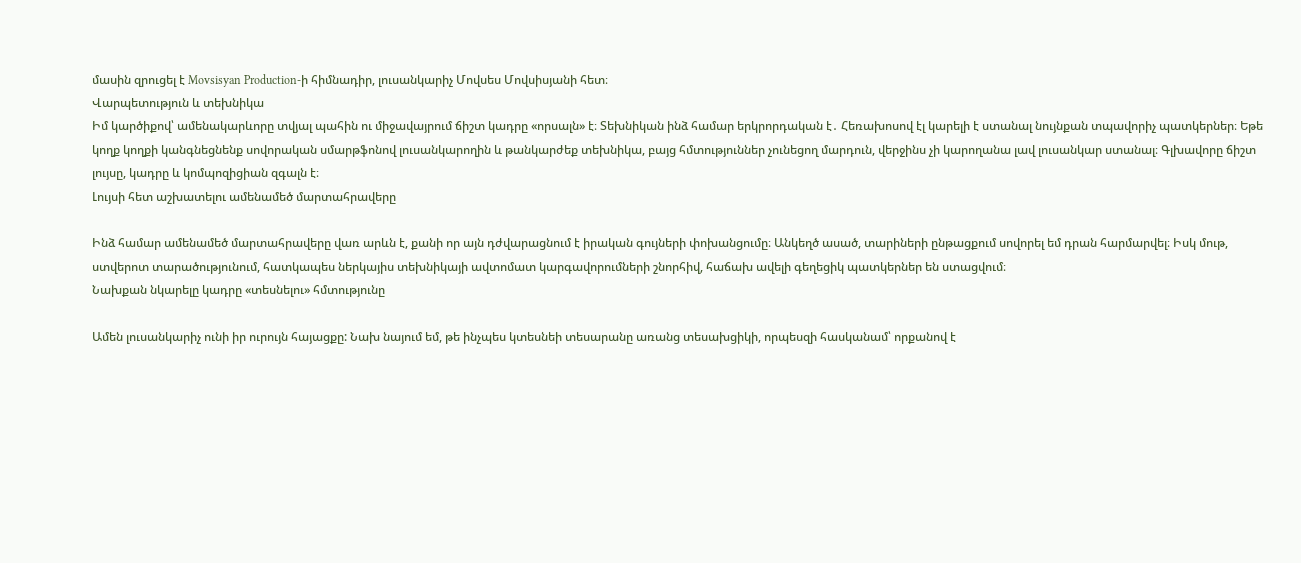մասին զրուցել է Movsisyan Production-ի հիմնադիր, լուսանկարիչ Մովսես Մովսիսյանի հետ։
Վարպետություն և տեխնիկա
Իմ կարծիքով՝ ամենակարևորը տվյալ պահին ու միջավայրում ճիշտ կադրը «որսալն» է։ Տեխնիկան ինձ համար երկրորդական է․ Հեռախոսով էլ կարելի է ստանալ նույնքան տպավորիչ պատկերներ։ Եթե կողք կողքի կանգնեցնենք սովորական սմարթֆոնով լուսանկարողին և թանկարժեք տեխնիկա, բայց հմտություններ չունեցող մարդուն, վերջինս չի կարողանա լավ լուսանկար ստանալ։ Գլխավորը ճիշտ լույսը, կադրը և կոմպոզիցիան զգալն է։
Լույսի հետ աշխատելու ամենամեծ մարտահրավերը

Ինձ համար ամենամեծ մարտահրավերը վառ արևն է, քանի որ այն դժվարացնում է իրական գույների փոխանցումը։ Անկեղծ ասած, տարիների ընթացքում սովորել եմ դրան հարմարվել։ Իսկ մութ, ստվերոտ տարածությունում, հատկապես ներկայիս տեխնիկայի ավտոմատ կարգավորումների շնորհիվ, հաճախ ավելի գեղեցիկ պատկերներ են ստացվում։
Նախքան նկարելը կադրը «տեսնելու» հմտությունը

Ամեն լուսանկարիչ ունի իր ուրույն հայացքը: Նախ նայում եմ, թե ինչպես կտեսնեի տեսարանը առանց տեսախցիկի, որպեսզի հասկանամ՝ որքանով է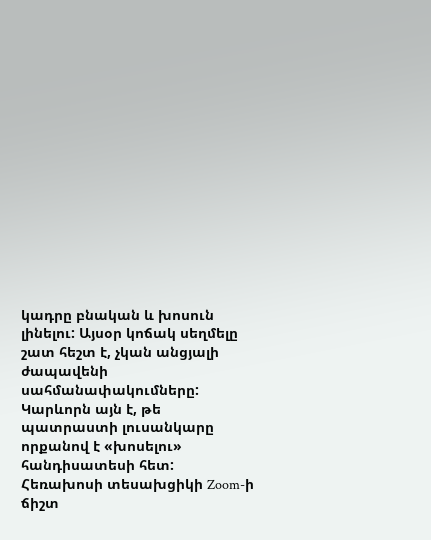կադրը բնական և խոսուն լինելու: Այսօր կոճակ սեղմելը շատ հեշտ է, չկան անցյալի ժապավենի սահմանափակումները: Կարևորն այն է, թե պատրաստի լուսանկարը որքանով է «խոսելու» հանդիսատեսի հետ:
Հեռախոսի տեսախցիկի Zoom-ի ճիշտ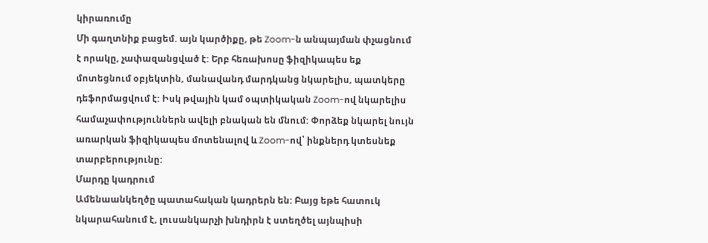կիրառումը
Մի գաղտնիք բացեմ. այն կարծիքը, թե Zoom-ն անպայման փչացնում է որակը, չափազանցված է: Երբ հեռախոսը ֆիզիկապես եք մոտեցնում օբյեկտին, մանավանդ մարդկանց նկարելիս, պատկերը դեֆորմացվում է: Իսկ թվային կամ օպտիկական Zoom-ով նկարելիս համաչափություններն ավելի բնական են մնում: Փորձեք նկարել նույն առարկան ֆիզիկապես մոտենալով և Zoom-ով՝ ինքներդ կտեսնեք տարբերությունը:
Մարդը կադրում
Ամենաանկեղծը պատահական կադրերն են: Բայց եթե հատուկ նկարահանում է, լուսանկարչի խնդիրն է ստեղծել այնպիսի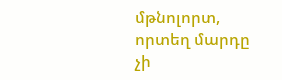մթնոլորտ, որտեղ մարդը չի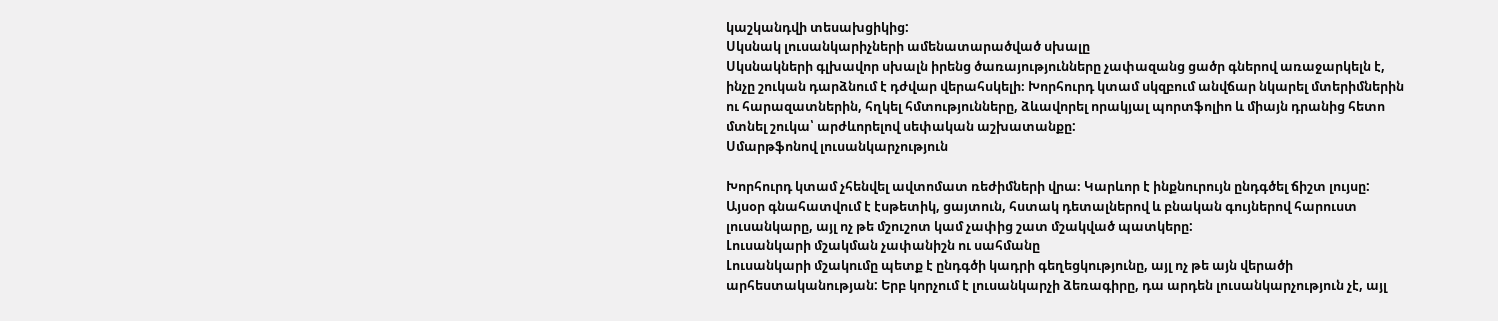կաշկանդվի տեսախցիկից:
Սկսնակ լուսանկարիչների ամենատարածված սխալը
Սկսնակների գլխավոր սխալն իրենց ծառայությունները չափազանց ցածր գներով առաջարկելն է, ինչը շուկան դարձնում է դժվար վերահսկելի։ Խորհուրդ կտամ սկզբում անվճար նկարել մտերիմներին ու հարազատներին, հղկել հմտությունները, ձևավորել որակյալ պորտֆոլիո և միայն դրանից հետո մտնել շուկա՝ արժևորելով սեփական աշխատանքը:
Սմարթֆոնով լուսանկարչություն

Խորհուրդ կտամ չհենվել ավտոմատ ռեժիմների վրա։ Կարևոր է ինքնուրույն ընդգծել ճիշտ լույսը: Այսօր գնահատվում է էսթետիկ, ցայտուն, հստակ դետալներով և բնական գույներով հարուստ լուսանկարը, այլ ոչ թե մշուշոտ կամ չափից շատ մշակված պատկերը:
Լուսանկարի մշակման չափանիշն ու սահմանը
Լուսանկարի մշակումը պետք է ընդգծի կադրի գեղեցկությունը, այլ ոչ թե այն վերածի արհեստականության: Երբ կորչում է լուսանկարչի ձեռագիրը, դա արդեն լուսանկարչություն չէ, այլ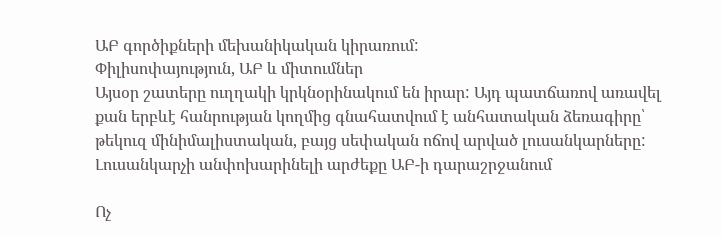ԱԲ գործիքների մեխանիկական կիրառում:
Փիլիսոփայություն, ԱԲ և միտումներ
Այսօր շատերը ուղղակի կրկնօրինակում են իրար: Այդ պատճառով առավել քան երբևէ հանրության կողմից գնահատվում է անհատական ձեռագիրը՝ թեկուզ մինիմալիստական, բայց սեփական ոճով արված լուսանկարները:
Լուսանկարչի անփոխարինելի արժեքը ԱԲ-ի դարաշրջանում

Ոչ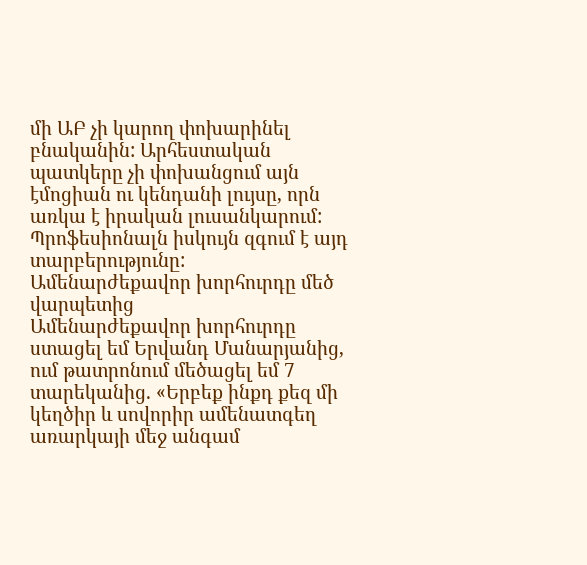մի ԱԲ չի կարող փոխարինել բնականին: Արհեստական պատկերը չի փոխանցում այն էմոցիան ու կենդանի լույսը, որն առկա է իրական լուսանկարում: Պրոֆեսիոնալն իսկույն զգում է այդ տարբերությունը:
Ամենարժեքավոր խորհուրդը մեծ վարպետից
Ամենարժեքավոր խորհուրդը ստացել եմ Երվանդ Մանարյանից, ում թատրոնում մեծացել եմ 7 տարեկանից. «Երբեք ինքդ քեզ մի կեղծիր և սովորիր ամենատգեղ առարկայի մեջ անգամ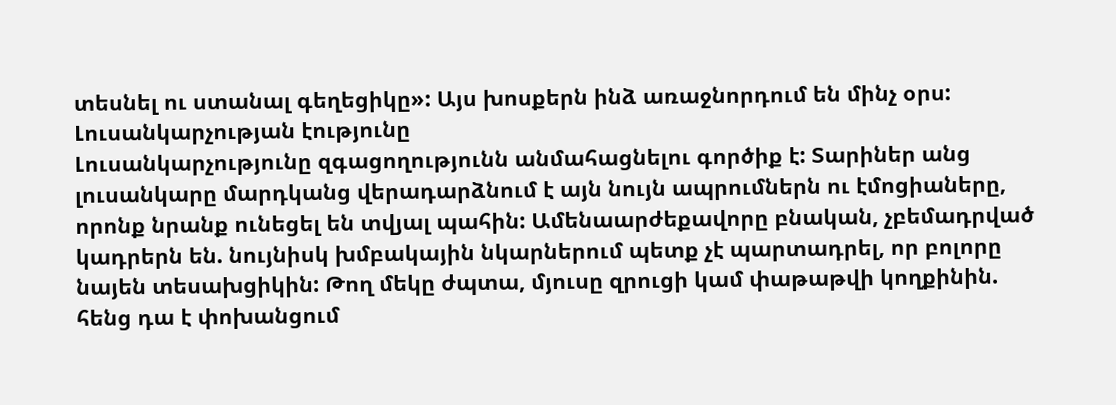տեսնել ու ստանալ գեղեցիկը»: Այս խոսքերն ինձ առաջնորդում են մինչ օրս:
Լուսանկարչության էությունը
Լուսանկարչությունը զգացողությունն անմահացնելու գործիք է: Տարիներ անց լուսանկարը մարդկանց վերադարձնում է այն նույն ապրումներն ու էմոցիաները, որոնք նրանք ունեցել են տվյալ պահին: Ամենաարժեքավորը բնական, չբեմադրված կադրերն են. նույնիսկ խմբակային նկարներում պետք չէ պարտադրել, որ բոլորը նայեն տեսախցիկին: Թող մեկը ժպտա, մյուսը զրուցի կամ փաթաթվի կողքինին. հենց դա է փոխանցում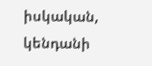իսկական, կենդանի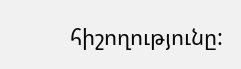հիշողությունը: